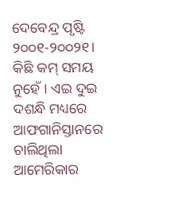ଦେବେନ୍ଦ୍ର ପୃଷ୍ଟି
୨୦୦୧-୨୦୦୨୧। କିଛି କମ୍ ସମୟ ନୁହେଁ। ଏଇ ଦୁଇ ଦଶନ୍ଧି ମଧ୍ୟରେ ଆଫଗାନିସ୍ତାନରେ ଚାଲିଥିଲା ଆମେରିକାର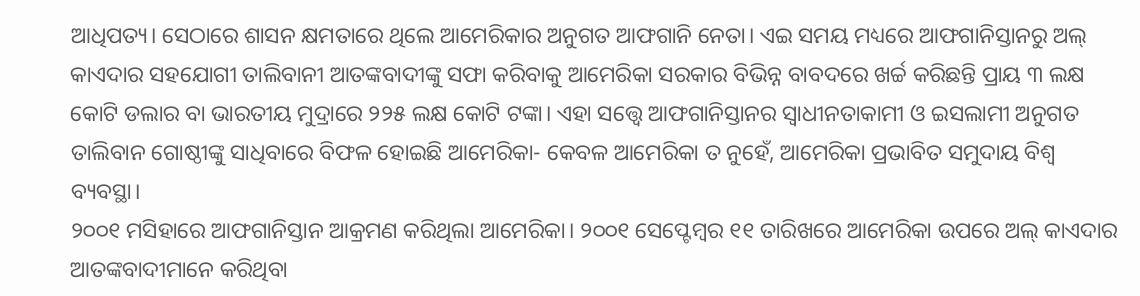ଆଧିପତ୍ୟ। ସେଠାରେ ଶାସନ କ୍ଷମତାରେ ଥିଲେ ଆମେରିକାର ଅନୁଗତ ଆଫଗାନି ନେତା। ଏଇ ସମୟ ମଧ୍ୟରେ ଆଫଗାନିସ୍ତାନରୁ ଅଲ୍ କାଏଦାର ସହଯୋଗୀ ତାଲିବାନୀ ଆତଙ୍କବାଦୀଙ୍କୁ ସଫା କରିବାକୁ ଆମେରିକା ସରକାର ବିଭିନ୍ନ ବାବଦରେ ଖର୍ଚ୍ଚ କରିଛନ୍ତି ପ୍ରାୟ ୩ ଲକ୍ଷ କୋଟି ଡଲାର ବା ଭାରତୀୟ ମୁଦ୍ରାରେ ୨୨୫ ଲକ୍ଷ କୋଟି ଟଙ୍କା। ଏହା ସତ୍ତ୍ୱେ ଆଫଗାନିସ୍ତାନର ସ୍ୱାଧୀନତାକାମୀ ଓ ଇସଲାମୀ ଅନୁଗତ ତାଲିବାନ ଗୋଷ୍ଠୀଙ୍କୁ ସାଧିବାରେ ବିଫଳ ହୋଇଛି ଆମେରିକା- କେବଳ ଆମେରିକା ତ ନୁହେଁ, ଆମେରିକା ପ୍ରଭାବିତ ସମୁଦାୟ ବିଶ୍ୱ ବ୍ୟବସ୍ଥା।
୨୦୦୧ ମସିହାରେ ଆଫଗାନିସ୍ତାନ ଆକ୍ରମଣ କରିଥିଲା ଆମେରିକା। ୨୦୦୧ ସେପ୍ଟେମ୍ବର ୧୧ ତାରିଖରେ ଆମେରିକା ଉପରେ ଅଲ୍ କାଏଦାର ଆତଙ୍କବାଦୀମାନେ କରିଥିବା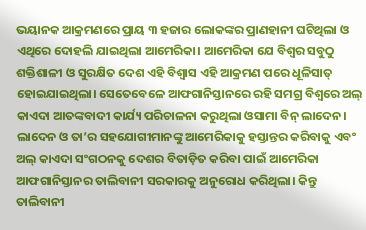ଭୟାନକ ଆକ୍ରମଣରେ ପ୍ରାୟ ୩ ହଜାର ଲୋକଙ୍କର ପ୍ରାଣହାନୀ ଘଟିଥିଲା ଓ ଏଥିରେ ଦୋହଲି ଯାଇଥିଲା ଆମେରିକା। ଆମେରିକା ଯେ ବିଶ୍ୱର ସବୁଠୁ ଶକ୍ତିଶାଳୀ ଓ ସୁରକ୍ଷିତ ଦେଶ ଏହି ବିଶ୍ୱାସ ଏହି ଆକ୍ରମଣ ପରେ ଧୂଳିସାତ୍ ହୋଇଯାଇଥିଲା। ସେତେବେଳେ ଆଫଗାନିସ୍ତାନରେ ରହି ସମଗ୍ର ବିଶ୍ୱରେ ଅଲ୍ କାଏଦା ଆତଙ୍କବାଦୀ କାର୍ଯ୍ୟ ପରିଚାଳନା କରୁଥିଲା ଓସାମା ବିନ୍ ଲାଦେନ। ଲାଦେନ ଓ ତା’ର ସହଯୋଗୀମାନଙ୍କୁ ଆମେରିକାକୁ ହସ୍ତାନ୍ତର କରିବାକୁ ଏବଂ ଅଲ୍ କାଏଦା ସଂଗଠନକୁ ଦେଶର ବିତାଡ଼ିତ କରିବା ପାଇଁ ଆମେରିକା ଆଫଗାନିସ୍ତାନର ତାଲିବାନୀ ସରକାରକୁ ଅନୁରୋଧ କରିଥିଲା। କିନ୍ତୁ ତାଲିବାନୀ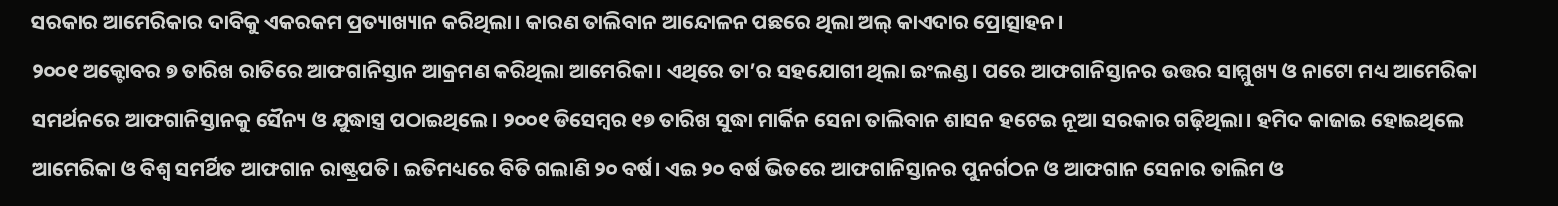ସରକାର ଆମେରିକାର ଦାବିକୁ ଏକରକମ ପ୍ରତ୍ୟାଖ୍ୟାନ କରିଥିଲା। କାରଣ ତାଲିବାନ ଆନ୍ଦୋଳନ ପଛରେ ଥିଲା ଅଲ୍ କାଏଦାର ପ୍ରୋତ୍ସାହନ।
୨୦୦୧ ଅକ୍ଟୋବର ୭ ତାରିଖ ରାତିରେ ଆଫଗାନିସ୍ତାନ ଆକ୍ରମଣ କରିଥିଲା ଆମେରିକା। ଏଥିରେ ତା’ର ସହଯୋଗୀ ଥିଲା ଇଂଲଣ୍ଡ। ପରେ ଆଫଗାନିସ୍ତାନର ଉତ୍ତର ସାମ୍ମୁଖ୍ୟ ଓ ନାଟୋ ମଧ୍ୟ ଆମେରିକା ସମର୍ଥନରେ ଆଫଗାନିସ୍ତାନକୁ ସୈନ୍ୟ ଓ ଯୁଦ୍ଧାସ୍ତ୍ର ପଠାଇଥିଲେ। ୨୦୦୧ ଡିସେମ୍ବର ୧୭ ତାରିଖ ସୁଦ୍ଧା ମାର୍କିନ ସେନା ତାଲିବାନ ଶାସନ ହଟେଇ ନୂଆ ସରକାର ଗଢ଼ିଥିଲା। ହମିଦ କାଜାଇ ହୋଇଥିଲେ ଆମେରିକା ଓ ବିଶ୍ୱ ସମର୍ଥିତ ଆଫଗାନ ରାଷ୍ଟ୍ରପତି। ଇତିମଧ୍ୟରେ ବିତି ଗଲାଣି ୨୦ ବର୍ଷ। ଏଇ ୨୦ ବର୍ଷ ଭିତରେ ଆଫଗାନିସ୍ତାନର ପୁନର୍ଗଠନ ଓ ଆଫଗାନ ସେନାର ତାଲିମ ଓ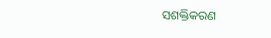ସଶକ୍ତିକରଣ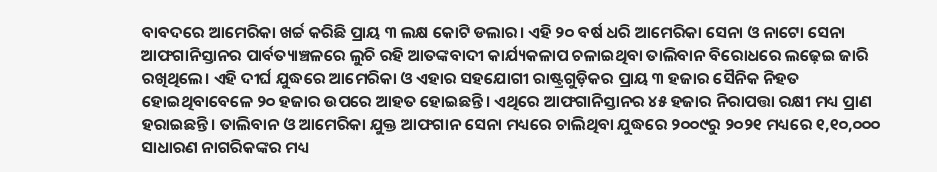ବାବଦରେ ଆମେରିକା ଖର୍ଚ୍ଚ କରିଛି ପ୍ରାୟ ୩ ଲକ୍ଷ କୋଟି ଡଲାର। ଏହି ୨୦ ବର୍ଷ ଧରି ଆମେରିକା ସେନା ଓ ନାଟୋ ସେନା ଆଫଗାନିସ୍ତାନର ପାର୍ବତ୍ୟାଞ୍ଚଳରେ ଲୁଚି ରହି ଆତଙ୍କବାଦୀ କାର୍ଯ୍ୟକଳାପ ଚଳାଇଥିବା ତାଲିବାନ ବିରୋଧରେ ଲଢ଼େଇ ଜାରି ରଖିଥିଲେ। ଏହି ଦୀର୍ଘ ଯୁଦ୍ଧରେ ଆମେରିକା ଓ ଏହାର ସହଯୋଗୀ ରାଷ୍ଟ୍ରଗୁଡ଼ିକର ପ୍ରାୟ ୩ ହଜାର ସୈନିକ ନିହତ ହୋଇଥିବାବେଳେ ୨୦ ହଜାର ଉପରେ ଆହତ ହୋଇଛନ୍ତି। ଏଥିରେ ଆଫଗାନିସ୍ତାନର ୪୫ ହଜାର ନିରାପତ୍ତା ରକ୍ଷୀ ମଧ୍ୟ ପ୍ରାଣ ହରାଇଛନ୍ତି। ତାଲିବାନ ଓ ଆମେରିକା ଯୁକ୍ତ ଆଫଗାନ ସେନା ମଧ୍ୟରେ ଚାଲିଥିବା ଯୁଦ୍ଧରେ ୨୦୦୯ରୁ ୨୦୨୧ ମଧ୍ୟରେ ୧,୧୦,୦୦୦ ସାଧାରଣ ନାଗରିକଙ୍କର ମଧ୍ୟ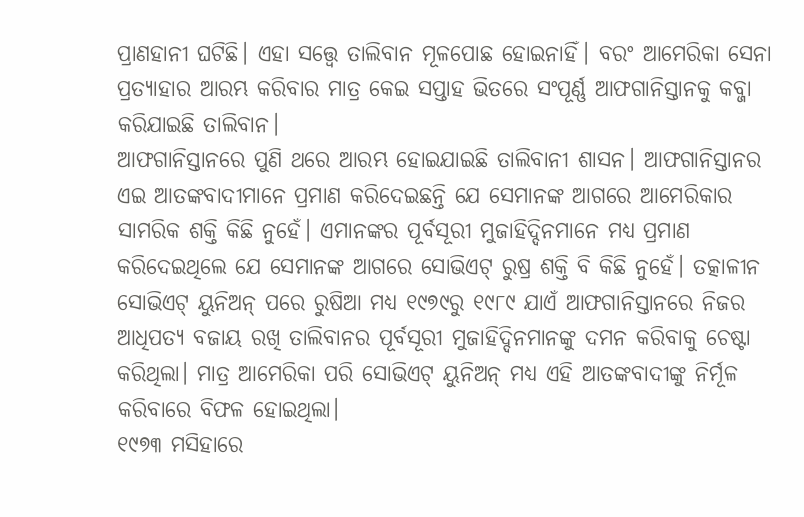ପ୍ରାଣହାନୀ ଘଟିଛି। ଏହା ସତ୍ତ୍ୱେ ତାଲିବାନ ମୂଳପୋଛ ହୋଇନାହିଁ। ବରଂ ଆମେରିକା ସେନା ପ୍ରତ୍ୟାହାର ଆରମ୍ଭ କରିବାର ମାତ୍ର କେଇ ସପ୍ତାହ ଭିତରେ ସଂପୂର୍ଣ୍ଣ ଆଫଗାନିସ୍ତାନକୁ କବ୍ଜା କରିଯାଇଛି ତାଲିବାନ।
ଆଫଗାନିସ୍ତାନରେ ପୁଣି ଥରେ ଆରମ୍ଭ ହୋଇଯାଇଛି ତାଲିବାନୀ ଶାସନ। ଆଫଗାନିସ୍ତାନର ଏଇ ଆତଙ୍କବାଦୀମାନେ ପ୍ରମାଣ କରିଦେଇଛନ୍ତି ଯେ ସେମାନଙ୍କ ଆଗରେ ଆମେରିକାର ସାମରିକ ଶକ୍ତି କିଛି ନୁହେଁ। ଏମାନଙ୍କର ପୂର୍ବସୂରୀ ମୁଜାହିଦ୍ଦିନମାନେ ମଧ୍ୟ ପ୍ରମାଣ କରିଦେଇଥିଲେ ଯେ ସେମାନଙ୍କ ଆଗରେ ସୋଭିଏଟ୍ ରୁଷ୍ର ଶକ୍ତି ବି କିଛି ନୁହେଁ। ତତ୍କାଳୀନ ସୋଭିଏଟ୍ ୟୁନିଅନ୍ ପରେ ରୁଷିଆ ମଧ୍ୟ ୧୯୭୯ରୁ ୧୯୮୯ ଯାଏଁ ଆଫଗାନିସ୍ତାନରେ ନିଜର ଆଧିପତ୍ୟ ବଜାୟ ରଖି ତାଲିବାନର ପୂର୍ବସୂରୀ ମୁଜାହିଦ୍ଦିନମାନଙ୍କୁ ଦମନ କରିବାକୁ ଚେଷ୍ଟା କରିଥିଲା। ମାତ୍ର ଆମେରିକା ପରି ସୋଭିଏଟ୍ ୟୁନିଅନ୍ ମଧ୍ୟ ଏହି ଆତଙ୍କବାଦୀଙ୍କୁ ନିର୍ମୂଳ କରିବାରେ ବିଫଳ ହୋଇଥିଲା।
୧୯୭୩ ମସିହାରେ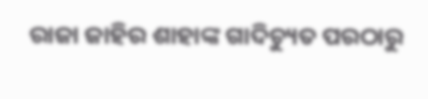ରାଜା ଜାହିର ଶାହାଙ୍କ ଗାଦିଚ୍ୟୁତ ପରଠାରୁ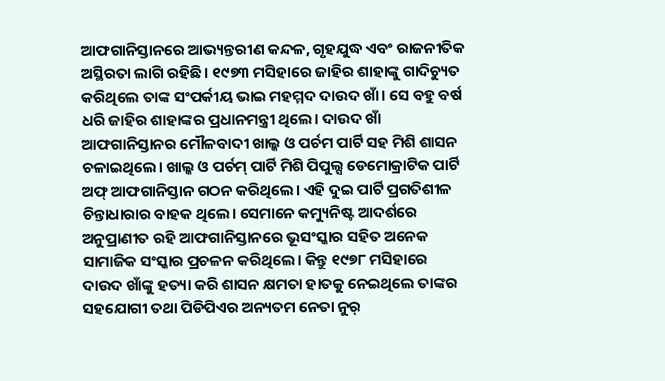ଆଫଗାନିସ୍ତାନରେ ଆଭ୍ୟନ୍ତରୀଣ କନ୍ଦଳ, ଗୃହଯୁଦ୍ଧ ଏବଂ ରାଜନୀତିକ ଅସ୍ଥିରତା ଲାଗି ରହିଛି। ୧୯୭୩ ମସିହାରେ ଜାହିର ଶାହାଙ୍କୁ ଗାଦିଚ୍ୟୁତ କରିଥିଲେ ତାଙ୍କ ସଂପର୍କୀୟ ଭାଇ ମହମ୍ମଦ ଦାଉଦ ଖାଁ। ସେ ବହୁ ବର୍ଷ ଧରି ଜାହିର ଶାହାଙ୍କର ପ୍ରଧାନମନ୍ତ୍ରୀ ଥିଲେ। ଦାଉଦ ଖାଁ ଆଫଗାନିସ୍ତାନର ମୌଳବାଦୀ ଖାଲ୍କ ଓ ପର୍ଚମ ପାର୍ଟି ସହ ମିଶି ଶାସନ ଚଳାଇଥିଲେ। ଖାଲ୍କ ଓ ପର୍ଚମ୍ ପାର୍ଟି ମିଶି ପିପୁଲ୍ସ ଡେମୋକ୍ରାଟିକ ପାର୍ଟି ଅଫ୍ ଆଫଗାନିସ୍ତାନ ଗଠନ କରିଥିଲେ। ଏହି ଦୁଇ ପାର୍ଟି ପ୍ରଗତିଶୀଳ ଚିନ୍ତାଧାରାର ବାହକ ଥିଲେ। ସେମାନେ କମ୍ୟୁନିଷ୍ଟ ଆଦର୍ଶରେ ଅନୁପ୍ରାଣୀତ ରହି ଆଫଗାନିସ୍ତାନରେ ଭୂସଂସ୍କାର ସହିତ ଅନେକ ସାମାଜିକ ସଂସ୍କାର ପ୍ରଚଳନ କରିଥିଲେ। କିନ୍ତୁ ୧୯୭୮ ମସିହାରେ ଦାଉଦ ଖାଁଙ୍କୁ ହତ୍ୟା କରି ଶାସନ କ୍ଷମତା ହାତକୁ ନେଇଥିଲେ ତାଙ୍କର ସହଯୋଗୀ ତଥା ପିଡିପିଏର ଅନ୍ୟତମ ନେତା ନୁର୍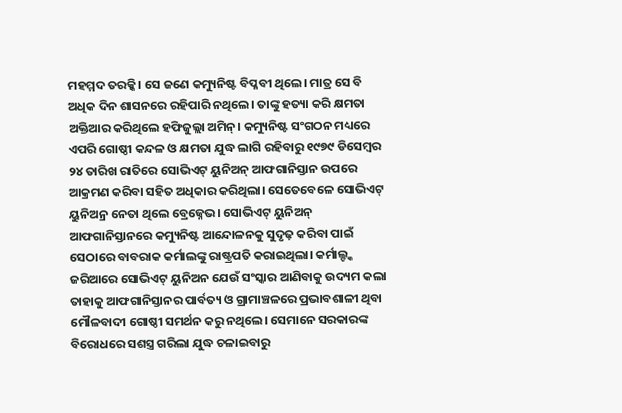ମହମ୍ମଦ ତରକ୍କି। ସେ ଜଣେ କମ୍ୟୁନିଷ୍ଟ ବିପ୍ଳବୀ ଥିଲେ। ମାତ୍ର ସେ ବି ଅଧିକ ଦିନ ଶାସନରେ ରହିପାରି ନଥିଲେ। ତାଙ୍କୁ ହତ୍ୟା କରି କ୍ଷମତା ଅକ୍ତିଆର କରିଥିଲେ ହଫିଜୁଲ୍ଲା ଅମିନ୍। କମ୍ୟୁନିଷ୍ଟ ସଂଗଠନ ମଧ୍ୟରେ ଏପରି ଗୋଷ୍ଠୀ କନ୍ଦଳ ଓ କ୍ଷମତା ଯୁଦ୍ଧ ଲାଗି ରହିବାରୁ ୧୯୭୯ ଡିସେମ୍ବର ୨୪ ତାରିଖ ରାତିରେ ସୋଭିଏଟ୍ ୟୁନିଅନ୍ ଆଫଗାନିସ୍ତାନ ଉପରେ ଆକ୍ରମଣ କରିବା ସହିତ ଅଧିକାର କରିଥିଲା। ସେତେବେଳେ ସୋଭିଏଟ୍ ୟୁନିଅନ୍ର ନେତା ଥିଲେ ବ୍ରେଜ୍ନେଭ। ସୋଭିଏଟ୍ ୟୁନିଅନ୍ ଆଫଗାନିସ୍ତାନରେ କମ୍ୟୁନିଷ୍ଟ ଆନ୍ଦୋଳନକୁ ସୁଦୃଢ଼ କରିବା ପାଇଁ ସେଠାରେ ବାବରାକ କର୍ମାଲଙ୍କୁ ରାଷ୍ଟ୍ରପତି କରାଇଥିଲା। କର୍ମାଲ୍ଙ୍କ ଜରିଆରେ ସୋଭିଏଟ୍ ୟୁନିଅନ ଯେଉଁ ସଂସ୍କାର ଆଣିବାକୁ ଉଦ୍ୟମ କଲା ତାହାକୁ ଆଫଗାନିସ୍ତାନର ପାର୍ବତ୍ୟ ଓ ଗ୍ରାମାଞ୍ଚଳରେ ପ୍ରଭାବଶାଳୀ ଥିବା ମୌଳବାଦୀ ଗୋଷ୍ଠୀ ସମର୍ଥନ କରୁ ନଥିଲେ। ସେମାନେ ସରକାରଙ୍କ ବିରୋଧରେ ସଶସ୍ତ୍ର ଗରିଲା ଯୁଦ୍ଧ ଚଳାଇବାରୁ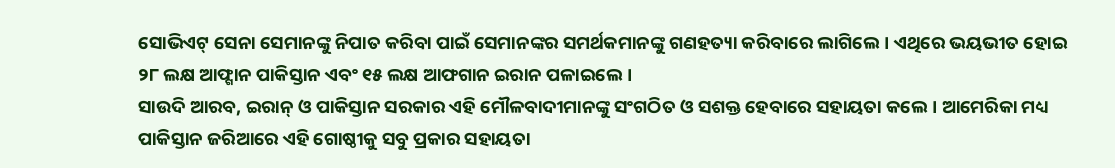ସୋଭିଏଟ୍ ସେନା ସେମାନଙ୍କୁ ନିପାତ କରିବା ପାଇଁ ସେମାନଙ୍କର ସମର୍ଥକମାନଙ୍କୁ ଗଣହତ୍ୟା କରିବାରେ ଲାଗିଲେ। ଏଥିରେ ଭୟଭୀତ ହୋଇ ୨୮ ଲକ୍ଷ ଆଫ୍ଗାନ ପାକିସ୍ତାନ ଏବଂ ୧୫ ଲକ୍ଷ ଆଫଗାନ ଇରାନ ପଳାଇଲେ।
ସାଉଦି ଆରବ, ଇରାନ୍ ଓ ପାକିସ୍ତାନ ସରକାର ଏହି ମୌଳବାଦୀମାନଙ୍କୁ ସଂଗଠିତ ଓ ସଶକ୍ତ ହେବାରେ ସହାୟତା କଲେ। ଆମେରିକା ମଧ୍ୟ ପାକିସ୍ତାନ ଜରିଆରେ ଏହି ଗୋଷ୍ଠୀକୁ ସବୁ ପ୍ରକାର ସହାୟତା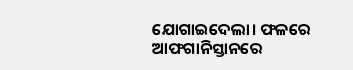ଯୋଗାଇଦେଲା। ଫଳରେ ଆଫଗାନିସ୍ତାନରେ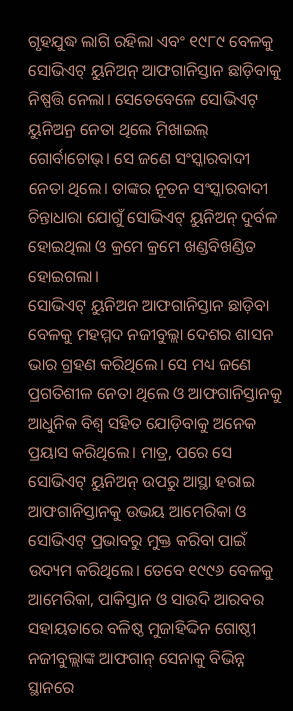ଗୃହଯୁଦ୍ଧ ଲାଗି ରହିଲା ଏବଂ ୧୯୮୯ ବେଳକୁ ସୋଭିଏଟ୍ ୟୁନିଅନ୍ ଆଫଗାନିସ୍ତାନ ଛାଡ଼ିବାକୁ ନିଷ୍ପତ୍ତି ନେଲା। ସେତେବେଳେ ସୋଭିଏଟ୍ ୟୁନିଅନ୍ର ନେତା ଥିଲେ ମିଖାଇଲ୍ ଗୋର୍ବାଚୋଭ୍। ସେ ଜଣେ ସଂସ୍କାରବାଦୀ ନେତା ଥିଲେ। ତାଙ୍କର ନୂତନ ସଂସ୍କାରବାଦୀ ଚିନ୍ତାଧାରା ଯୋଗୁଁ ସୋଭିଏଟ୍ ୟୁନିଅନ୍ ଦୁର୍ବଳ ହୋଇଥିଲା ଓ କ୍ରମେ କ୍ରମେ ଖଣ୍ଡବିଖଣ୍ଡିତ ହୋଇଗଲା।
ସୋଭିଏଟ୍ ୟୁନିଅନ ଆଫଗାନିସ୍ତାନ ଛାଡ଼ିବା ବେଳକୁ ମହମ୍ମଦ ନଜୀବୁଲ୍ଲା ଦେଶର ଶାସନ ଭାର ଗ୍ରହଣ କରିଥିଲେ। ସେ ମଧ୍ୟ ଜଣେ ପ୍ରଗତିଶୀଳ ନେତା ଥିଲେ ଓ ଆଫଗାନିସ୍ତାନକୁ ଆଧୁନିକ ବିଶ୍ୱ ସହିତ ଯୋଡ଼ିବାକୁ ଅନେକ ପ୍ରୟାସ କରିଥିଲେ। ମାତ୍ର, ପରେ ସେ ସୋଭିଏଟ୍ ୟୁନିଅନ୍ ଉପରୁ ଆସ୍ଥା ହରାଇ ଆଫଗାନିସ୍ତାନକୁ ଉଭୟ ଆମେରିକା ଓ ସୋଭିଏଟ୍ ପ୍ରଭାବରୁ ମୁକ୍ତ କରିବା ପାଇଁ ଉଦ୍ୟମ କରିଥିଲେ। ତେବେ ୧୯୯୬ ବେଳକୁ ଆମେରିକା, ପାକିସ୍ତାନ ଓ ସାଉଦି ଆରବର ସହାୟତାରେ ବଳିଷ୍ଠ ମୁଜାହିଦ୍ଦିନ ଗୋଷ୍ଠୀ ନଜୀବୁଲ୍ଲାଙ୍କ ଆଫଗାନ୍ ସେନାକୁ ବିଭିନ୍ନ ସ୍ଥାନରେ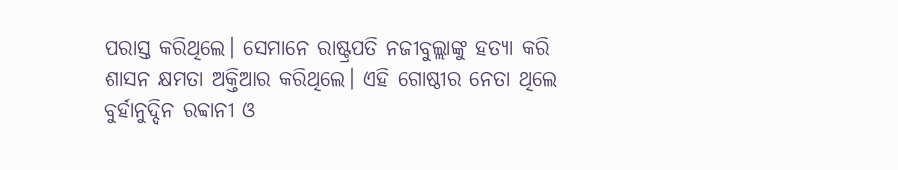ପରାସ୍ତ କରିଥିଲେ। ସେମାନେ ରାଷ୍ଟ୍ରପତି ନଜୀବୁଲ୍ଲାଙ୍କୁ ହତ୍ୟା କରି ଶାସନ କ୍ଷମତା ଅକ୍ତିଆର କରିଥିଲେ। ଏହି ଗୋଷ୍ଠୀର ନେତା ଥିଲେ ବୁର୍ହାନୁଦ୍ଦିନ ରବ୍ବାନୀ ଓ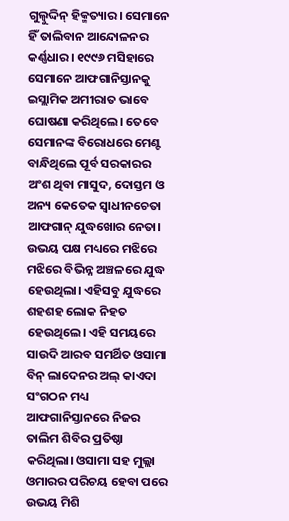ଗୁଲ୍ବୁଦ୍ଦିନ୍ ହିକ୍ମତ୍ୟାର। ସେମାନେ ହିଁ ତାଲିବାନ ଆନ୍ଦୋଳନର କର୍ଣ୍ଣଧାର। ୧୯୯୬ ମସିହାରେ ସେମାନେ ଆଫଗାନିସ୍ତାନକୁ ଇସ୍ଲାମିକ ଅମୀରାତ ଭାବେ ଘୋଷଣା କରିଥିଲେ। ତେବେ ସେମାନଙ୍କ ବିରୋଧରେ ମେଣ୍ଟ ବାନ୍ଧିଥିଲେ ପୂର୍ବ ସରକାରର ଅଂଶ ଥିବା ମାସୁଦ, ଦୋସ୍ତମ ଓ ଅନ୍ୟ କେତେକ ସ୍ୱାଧୀନଚେତା ଆଫଗାନ୍ ଯୁଦ୍ଧଖୋର ନେତା। ଉଭୟ ପକ୍ଷ ମଧ୍ୟରେ ମଝିରେ ମଝିରେ ବିଭିନ୍ନ ଅଞ୍ଚଳରେ ଯୁଦ୍ଧ ହେଉଥିଲା। ଏହିସବୁ ଯୁଦ୍ଧରେ ଶହଶହ ଲୋକ ନିହତ ହେଉଥିଲେ। ଏହି ସମୟରେ ସାଉଦି ଆରବ ସମର୍ଥିତ ଓସାମା ବିନ୍ ଲାଦେନର ଅଲ୍ କାଏଦା ସଂଗଠନ ମଧ୍ୟ ଆଫଗାନିସ୍ତାନରେ ନିଜର ତାଲିମ ଶିବିର ପ୍ରତିଷ୍ଠା କରିଥିଲା। ଓସାମା ସହ ମୁଲ୍ଲା ଓମାରର ପରିଚୟ ହେବା ପରେ ଉଭୟ ମିଶି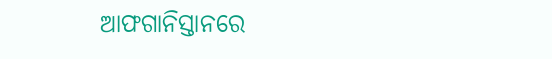ଆଫଗାନିସ୍ତାନରେ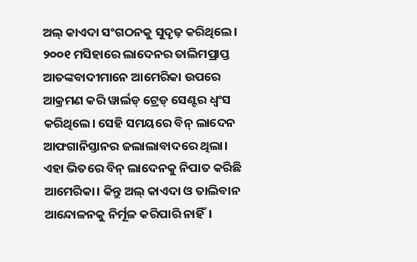ଅଲ୍ କାଏଦା ସଂଗଠନକୁ ସୁଦୃଢ଼ କରିଥିଲେ। ୨୦୦୧ ମସିହାରେ ଲାଦେନର ତାଲିମପ୍ରାପ୍ତ ଆତଙ୍କବାଦୀମାନେ ଆମେରିକା ଉପରେ ଆକ୍ରମଣ କରି ୱାର୍ଲଡ୍ ଟ୍ରେଡ୍ ସେଣ୍ଟର ଧ୍ୱଂସ କରିଥିଲେ। ସେହି ସମୟରେ ବିନ୍ ଲାଦେନ ଆଫଗାନିସ୍ତାନର ଜଲାଲାବାଦରେ ଥିଲା।
ଏହା ଭିତରେ ବିନ୍ ଲାଦେନକୁ ନିପାତ କରିଛି ଆମେରିକା। କିନ୍ତୁ ଅଲ୍ କାଏଦା ଓ ତାଲିବାନ ଆନ୍ଦୋଳନକୁ ନିର୍ମୂଳ କରିପାରି ନାହିଁ।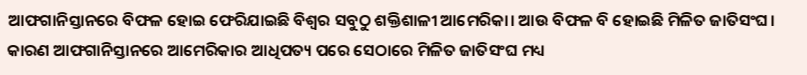ଆଫଗାନିସ୍ତାନରେ ବିଫଳ ହୋଇ ଫେରିଯାଇଛି ବିଶ୍ୱର ସବୁଠୁ ଶକ୍ତିଶାଳୀ ଆମେରିକା। ଆଉ ବିଫଳ ବି ହୋଇଛି ମିଳିତ ଜାତିସଂଘ। କାରଣ ଆଫଗାନିସ୍ତାନରେ ଆମେରିକାର ଆଧିପତ୍ୟ ପରେ ସେଠାରେ ମିଳିତ ଜାତିସଂଘ ମଧ୍ୟ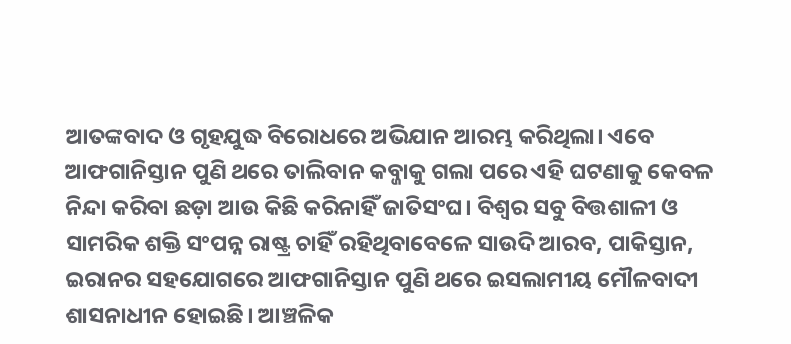ଆତଙ୍କବାଦ ଓ ଗୃହଯୁଦ୍ଧ ବିରୋଧରେ ଅଭିଯାନ ଆରମ୍ଭ କରିଥିଲା। ଏବେ ଆଫଗାନିସ୍ତାନ ପୁଣି ଥରେ ତାଲିବାନ କବ୍ଜାକୁ ଗଲା ପରେ ଏହି ଘଟଣାକୁ କେବଳ ନିନ୍ଦା କରିବା ଛଡ଼ା ଆଉ କିଛି କରିନାହିଁ ଜାତିସଂଘ। ବିଶ୍ୱର ସବୁ ବିତ୍ତଶାଳୀ ଓ ସାମରିକ ଶକ୍ତି ସଂପନ୍ନ ରାଷ୍ଟ୍ର ଚାହିଁ ରହିଥିବାବେଳେ ସାଉଦି ଆରବ, ପାକିସ୍ତାନ, ଇରାନର ସହଯୋଗରେ ଆଫଗାନିସ୍ତାନ ପୁଣି ଥରେ ଇସଲାମୀୟ ମୌଳବାଦୀ ଶାସନାଧୀନ ହୋଇଛି। ଆଞ୍ଚଳିକ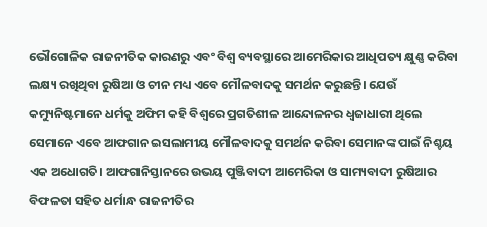ଭୌଗୋଳିକ ରାଜନୀତିକ କାରଣରୁ ଏବଂ ବିଶ୍ୱ ବ୍ୟବସ୍ଥାରେ ଆମେରିକାର ଆଧିପତ୍ୟ କ୍ଷୁଣ୍ଣ କରିବା ଲକ୍ଷ୍ୟ ରଖିଥିବା ରୁଷିଆ ଓ ଚୀନ ମଧ୍ୟ ଏବେ ମୌଳବାଦକୁ ସମର୍ଥନ କରୁଛନ୍ତି। ଯେଉଁ କମ୍ୟୁନିଷ୍ଟମାନେ ଧର୍ମକୁ ଅଫିମ କହି ବିଶ୍ୱରେ ପ୍ରଗତିଶୀଳ ଆନ୍ଦୋଳନର ଧ୍ୱଜାଧାରୀ ଥିଲେ ସେମାନେ ଏବେ ଆଫଗାନ ଇସଲାମୀୟ ମୌଳବାଦକୁ ସମର୍ଥନ କରିବା ସେମାନଙ୍କ ପାଇଁ ନିଶ୍ଚୟ ଏକ ଅଧୋଗତି। ଆଫଗାନିସ୍ତାନରେ ଉଭୟ ପୁଞ୍ଜିବାଦୀ ଆମେରିକା ଓ ସାମ୍ୟବାଦୀ ରୁଷିଆର ବିଫଳତା ସହିତ ଧର୍ମାନ୍ଧ ରାଜନୀତିର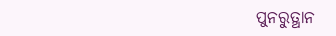ପୁନରୁତ୍ଥାନ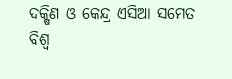ଦକ୍ଷିଣ ଓ କେନ୍ଦ୍ର ଏସିଆ ସମେତ ବିଶ୍ୱ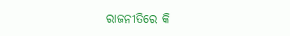ରାଜନୀତିରେ କି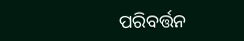ପରିବର୍ତ୍ତନ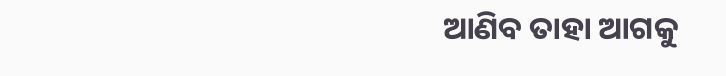ଆଣିବ ତାହା ଆଗକୁ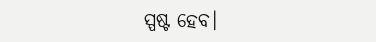ସ୍ପଷ୍ଟ ହେବ।